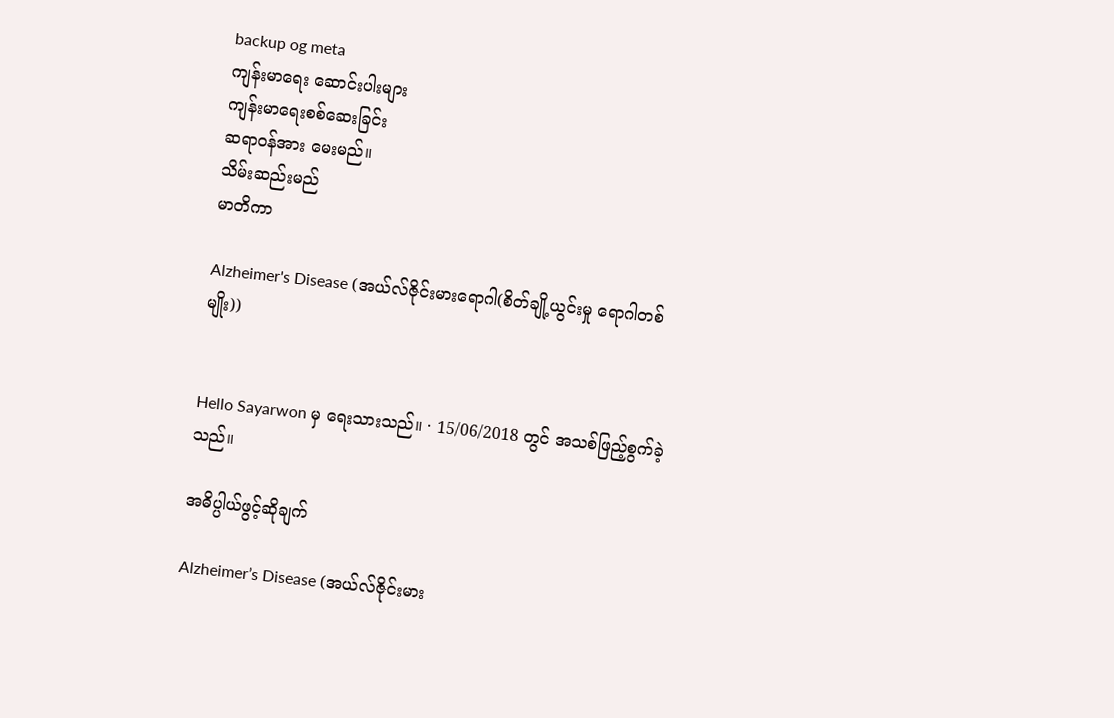backup og meta
ကျန်းမာရေး ဆောင်းပါးများ
ကျန်းမာရေးစစ်ဆေးခြင်း
ဆရာဝန်အား မေးမည်။
သိမ်းဆည်းမည်
မာတိကာ

Alzheimer's Disease (အယ်လ်ဇိုင်းမားရောဂါ(စိတ်ချို့ယွင်းမှု ရောဂါတစ်မျိုး))


Hello Sayarwon မှ ရေးသားသည်။ · 15/06/2018 တွင် အသစ်ဖြည့်စွက်ခဲ့သည်။

အဓိပ္ပါယ်ဖွင့်ဆိုချက်

Alzheimer’s Disease (အယ်လ်ဇိုင်းမား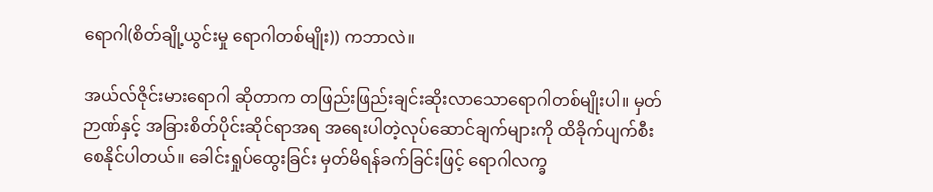ရောဂါ(စိတ်ချို့ယွင်းမှု ရောဂါတစ်မျိုး)) ကဘာလဲ။

အယ်လ်ဇိုင်းမားရောဂါ ဆိုတာက တဖြည်းဖြည်းချင်းဆိုးလာသောရောဂါတစ်မျိုးပါ။ မှတ်ဉာဏ်နှင့် အခြားစိတ်ပိုင်းဆိုင်ရာအရ အရေးပါတဲ့လုပ်ဆောင်ချက်များကို ထိခိုက်ပျက်စီးစေနိုင်ပါတယ်။ ခေါင်းရှုပ်ထွေးခြင်း မှတ်မိရန်ခက်ခြင်းဖြင့် ရောဂါလက္ခ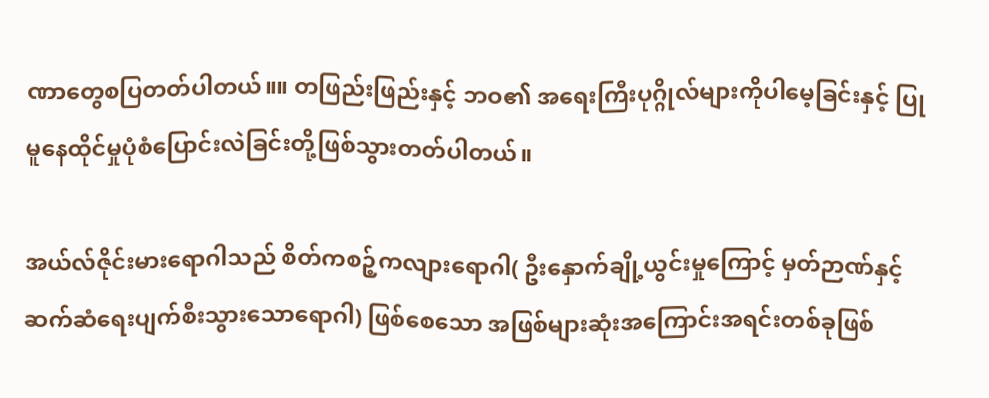ဏာတွေစပြတတ်ပါတယ်။။ တဖြည်းဖြည်းနှင့် ဘဝ၏ အရေးကြီးပုဂ္ဂိုလ်များကိုပါမေ့ခြင်းနှင့် ပြုမူနေထိုင်မှုပုံစံပြောင်းလဲခြင်းတို့ဖြစ်သွားတတ်ပါတယ်။

အယ်လ်ဇိုင်းမားရောဂါသည် စိတ်ကစဉ့်ကလျားရောဂါ( ဦးနှောက်ချို့ယွင်းမှုကြောင့် မှတ်ဉာဏ်နှင့် ဆက်ဆံရေးပျက်စီးသွားသောရောဂါ) ဖြစ်စေသော အဖြစ်များဆုံးအကြောင်းအရင်းတစ်ခုဖြစ်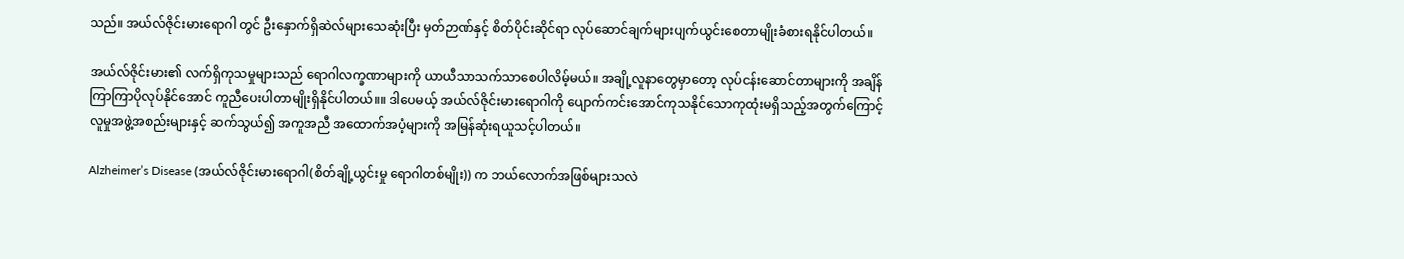သည်။ အယ်လ်ဇိုင်းမားရောဂါ တွင် ဦးနှောက်ရှိဆဲလ်များသေဆုံးပြီး မှတ်ဉာဏ်နှင့် စိတ်ပိုင်းဆိုင်ရာ လုပ်ဆောင်ချက်များပျက်ယွင်းစေတာမျိုးခံစားရနိုင်ပါတယ်။

အယ်လ်ဇိုင်းမား၏ လက်ရှိကုသမှုများသည် ရောဂါလက္ခဏာများကို ယာယီသာသက်သာစေပါလိမ့်မယ်။ အချို့လူနာတွေမှာတော့ လုပ်ငန်းဆောင်တာများကို အချိန်ကြာကြာပိုလုပ်နိုင်အောင် ကူညီပေးပါတာမျိုးရှိနိုင်ပါတယ်။။ ဒါပေမယ့် အယ်လ်ဇိုင်းမားရောဂါကို ပျောက်ကင်းအောင်ကုသနိုင်သောကုထုံးမရှိသည့်အတွက်ကြောင့် လူမှုအဖွဲ့အစည်းများနှင့် ဆက်သွယ်၍ အကူအညီ အထောက်အပံ့များကို အမြန်ဆုံးရယူသင့်ပါတယ်။

Alzheimer’s Disease (အယ်လ်ဇိုင်းမားရောဂါ(စိတ်ချို့ယွင်းမှု ရောဂါတစ်မျိုး)) က ဘယ်လောက်အဖြစ်များသလဲ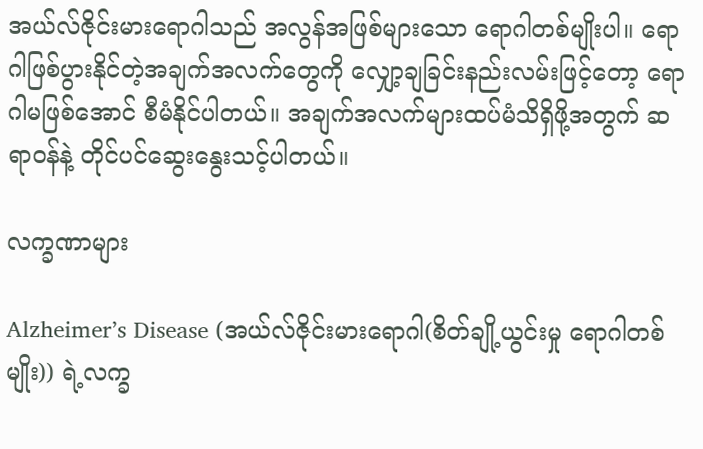အယ်လ်ဇိုင်းမားရောဂါသည် အလွန်အဖြစ်များသော ရောဂါတစ်မျိုးပါ။ ရောဂါဖြစ်ပွားနိုင်တဲ့အချက်အလက်တွေကို လျှော့ချခြင်းနည်းလမ်းဖြင့်တော့ ရောဂါမဖြစ်အောင် စီမံနိုင်ပါတယ်။ အချက်အလက်များထပ်မံသိရှိဖို့အတွက် ဆရာဝန်နဲ့ တိုင်ပင်ဆွေးနွေးသင့်ပါတယ်။

လက္ခဏာများ

Alzheimer’s Disease (အယ်လ်ဇိုင်းမားရောဂါ(စိတ်ချို့ယွင်းမှု ရောဂါတစ်မျိုး)) ရဲ့လက္ခ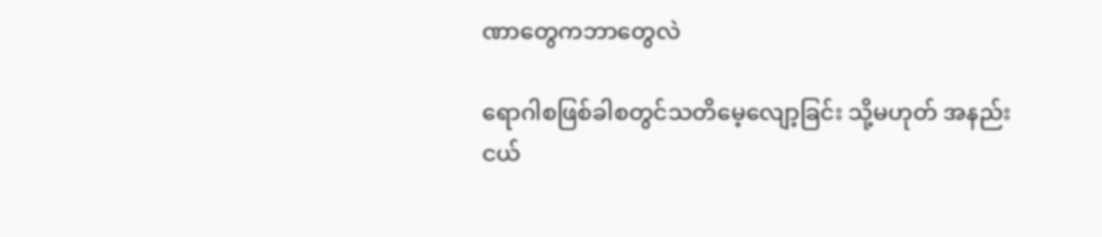ဏာတွေကဘာတွေလဲ

ရောဂါစဖြစ်ခါစတွင်သတိမေ့လျော့ခြင်း သို့မဟုတ် အနည်းငယ်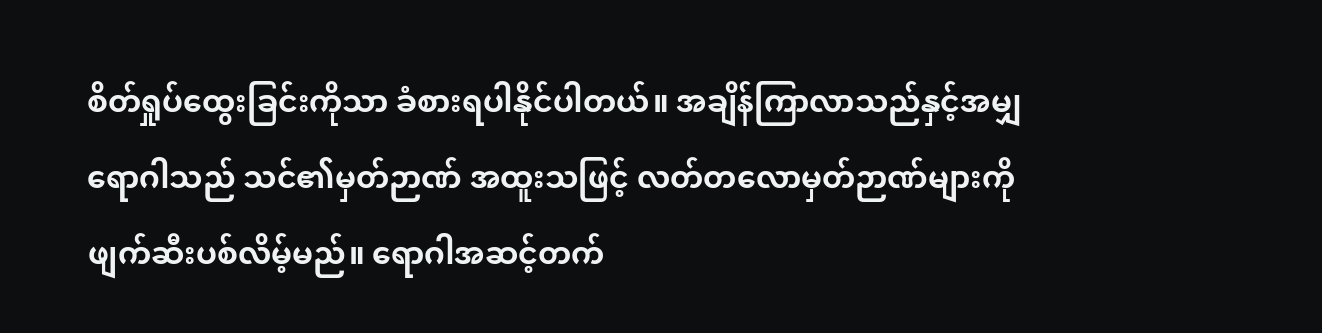စိတ်ရှုပ်ထွေးခြင်းကိုသာ ခံစားရပါနိုင်ပါတယ်။ အချိန်ကြာလာသည်နှင့်အမျှ ရောဂါသည် သင်၏မှတ်ဉာဏ် အထူးသဖြင့် လတ်တလောမှတ်ဉာဏ်များကို ဖျက်ဆီးပစ်လိမ့်မည်။ ရောဂါအဆင့်တက်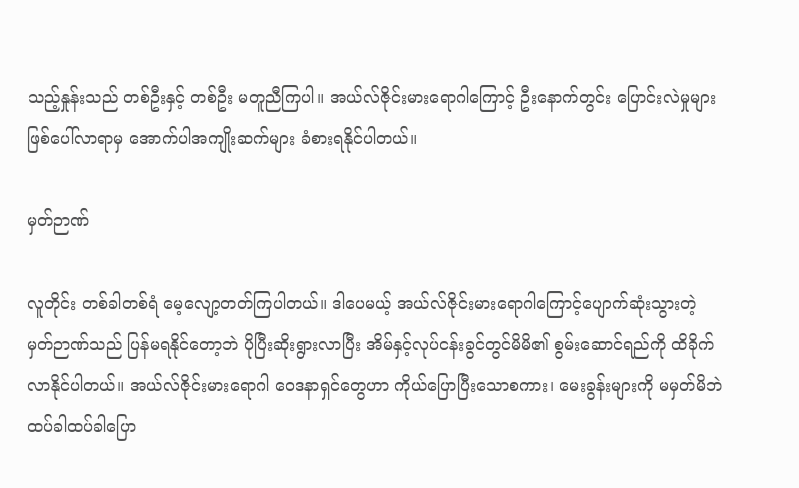သည့်နှုန်းသည် တစ်ဦးနှင့် တစ်ဦး မတူညီကြပါ။ အယ်လ်ဇိုင်းမားရောဂါကြောင့် ဦးနောက်တွင်း ပြောင်းလဲမှုများဖြစ်ပေါ်လာရာမှ အောက်ပါအကျိုးဆက်များ ခံစားရနိုင်ပါတယ်။

မှတ်ဉာဏ်

လူတိုင်း တစ်ခါတစ်ရံ မေ့လျော့တတ်ကြပါတယ်။ ဒါပေမယ့် အယ်လ်ဇိုင်းမားရောဂါကြောင့်ပျောက်ဆုံးသွားတဲ့ မှတ်ဉာဏ်သည် ပြန်မရနိုင်တော့ဘဲ ပိုပြီးဆိုးရွားလာပြီး အိမ်နှင့်လုပ်ငန်းခွင်တွင်မိမိ၏ စွမ်းဆောင်ရည်ကို ထိခိုက်လာနိုင်ပါတယ်။ အယ်လ်ဇိုင်းမားရောဂါ ဝေဒနာရှင်တွေဟာ ကိုယ်ပြောပြီးသောစကား၊ မေးခွန်းများကို မမှတ်မိဘဲ ထပ်ခါထပ်ခါပြော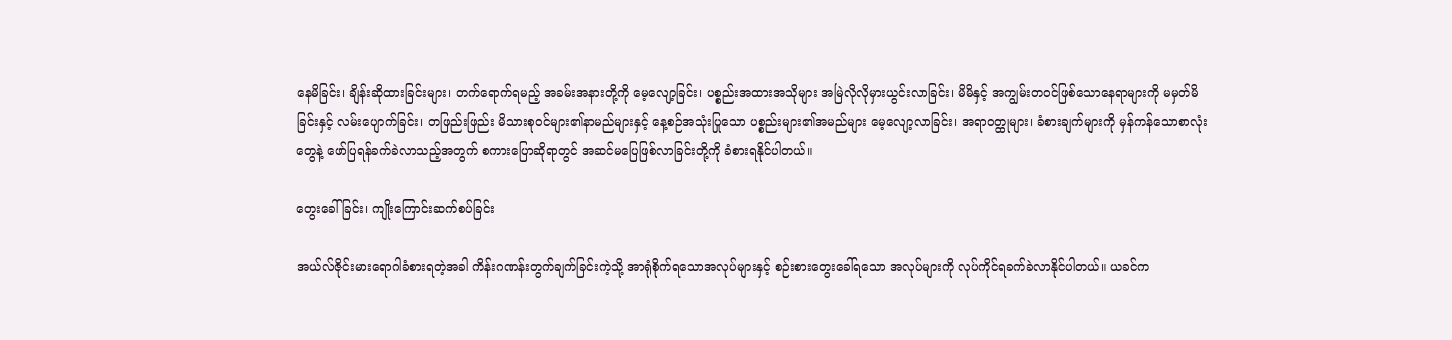နေမိခြင်း၊ ချိန်းဆိုထားခြင်းများ၊ တက်ရောက်ရမည့် အခမ်းအနားတို့ကို မေ့လျော့ခြင်း၊ ပစ္စည်းအထားအသိုများ အမြဲလိုလိုမှားယွင်းလာခြင်း၊ မိမိနှင့် အကျွမ်းတဝင်ဖြစ်သောနေရာများကို မမှတ်မိခြင်းနှင့် လမ်းပျောက်ခြင်း၊ တဖြည်းဖြည်း မိသားစုဝင်များ၏နာမည်များနှင့် နေ့စဉ်အသုံးပြုသော ပစ္စည်းများ၏အမည်များ မေ့လျော့လာခြင်း၊ အရာဝတ္ထုများ၊ ခံစားချက်များကို မှန်ကန်သောစာလုံးတွေနဲ့ ဖော်ပြရန်ခက်ခဲလာသည့်အတွက် စကားပြောဆိုရာတွင် အဆင်မပြေဖြစ်လာခြင်းတို့ကို ခံစားရနိုင်ပါတယ်။

တွေးခေါ်ခြင်း၊ ကျိုးကြောင်းဆက်စပ်ခြင်း

အယ်လ်ဇိုင်းမားရောဂါခံစားရတဲ့အခါ ကိန်းဂဏန်းတွက်ချက်ခြင်းကဲ့သို့ အာရုံစိုက်ရသောအလုပ်များနှင့် စဉ်းစားတွေးခေါ်ရသော အလုပ်များကို လုပ်ကိုင်ရခက်ခဲလာနိုင်ပါတယ်။ ယခင်က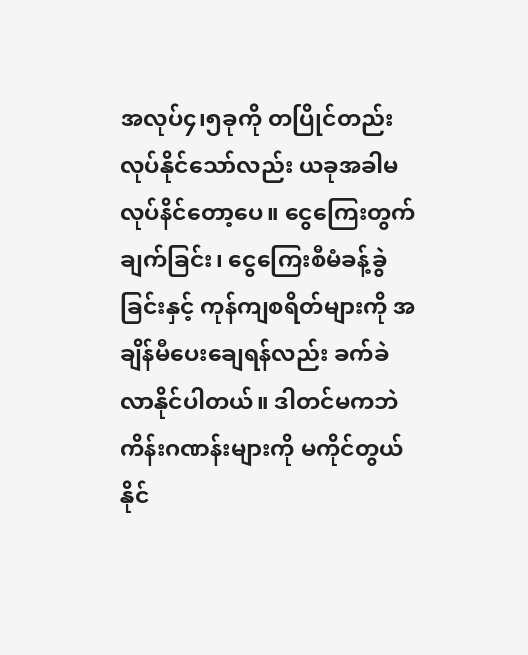အလုပ်၄၊၅ခုကို တပြိုင်တည်းလုပ်နိုင်သော်လည်း ယခုအခါမလုပ်နိင်တော့ပေ။ ငွေကြေးတွက်ချက်ခြင်း၊ ငွေကြေးစီမံခန့်ခွဲခြင်းနှင့် ကုန်ကျစရိတ်များကို အချိန်မီပေးချေရန်လည်း ခက်ခဲလာနိုင်ပါတယ်။ ဒါတင်မကဘဲ ကိန်းဂဏန်းများကို မကိုင်တွယ်နိုင်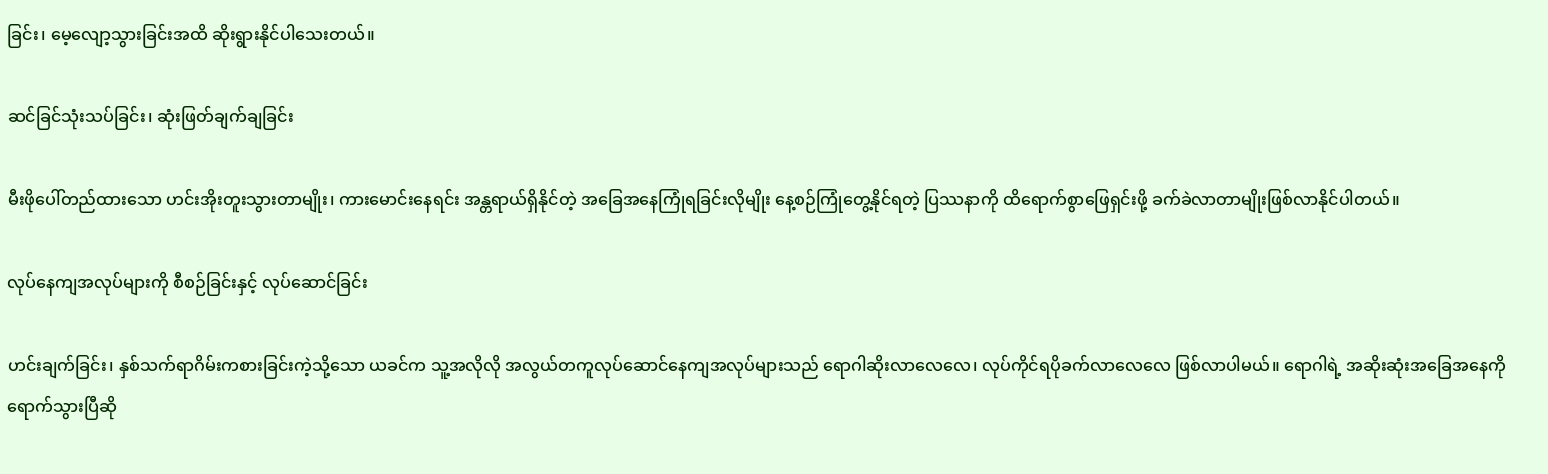ခြင်း၊ မေ့လျော့သွားခြင်းအထိ ဆိုးရွားနိုင်ပါသေးတယ်။

ဆင်ခြင်သုံးသပ်ခြင်း၊ ဆုံးဖြတ်ချက်ချခြင်း

မီးဖိုပေါ်တည်ထားသော ဟင်းအိုးတူးသွားတာမျိုး၊ ကားမောင်းနေရင်း အန္တရာယ်ရှိနိုင်တဲ့ အခြေအနေကြုံရခြင်းလိုမျိုး နေ့စဉ်ကြုံတွေ့နိုင်ရတဲ့ ပြဿနာကို ထိရောက်စွာဖြေရှင်းဖို့ ခက်ခဲလာတာမျိုးဖြစ်လာနိုင်ပါတယ်။

လုပ်နေကျအလုပ်များကို စီစဉ်ခြင်းနှင့် လုပ်ဆောင်ခြင်း

ဟင်းချက်ခြင်း၊ နှစ်သက်ရာဂိမ်းကစားခြင်းကဲ့သို့သော ယခင်က သူ့အလိုလို အလွယ်တကူလုပ်ဆောင်နေကျအလုပ်များသည် ရောဂါဆိုးလာလေလေ၊ လုပ်ကိုင်ရပိုခက်လာလေလေ ဖြစ်လာပါမယ်။ ရောဂါရဲ့ အဆိုးဆုံးအခြေအနေကိုရောက်သွားပြီဆို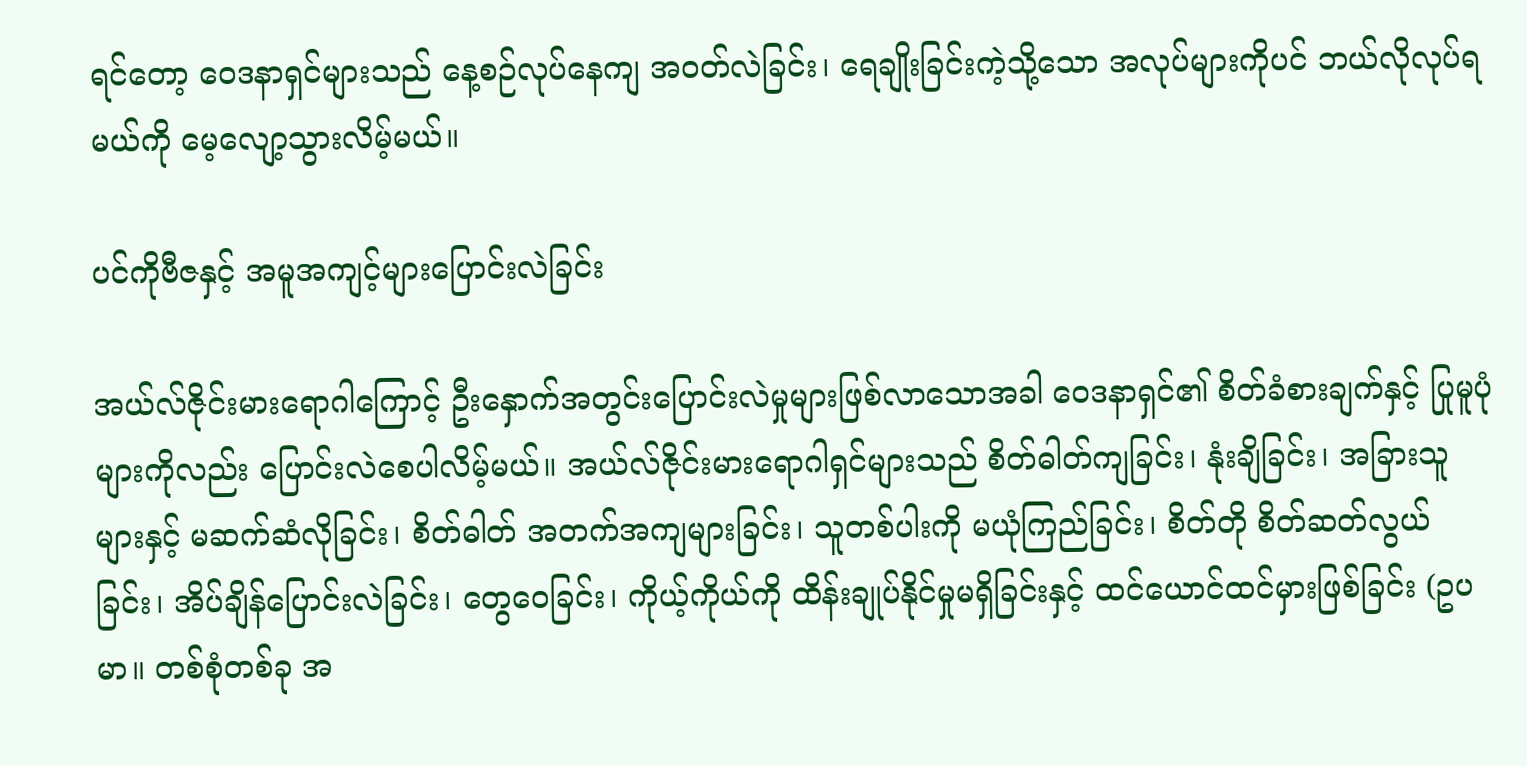ရင်တော့ ဝေဒနာရှင်များသည် နေ့စဉ်လုပ်နေကျ အဝတ်လဲခြင်း၊ ရေချိုးခြင်းကဲ့သို့သော အလုပ်များကိုပင် ဘယ်လိုလုပ်ရမယ်ကို မေ့လျော့သွားလိမ့်မယ်။

ပင်ကိုဗီဇနှင့် အမူအကျင့်များပြောင်းလဲခြင်း

အယ်လ်ဇိုင်းမားရောဂါကြောင့် ဦးနှောက်အတွင်းပြောင်းလဲမှုများဖြစ်လာသောအခါ ဝေဒနာရှင်၏ စိတ်ခံစားချက်နှင့် ပြုမူပုံများကိုလည်း ပြောင်းလဲစေပါလိမ့်မယ်။ အယ်လ်ဇိုင်းမားရောဂါရှင်များသည် စိတ်ဓါတ်ကျခြင်း၊ နုံးချိခြင်း၊ အခြားသူများနှင့် မဆက်ဆံလိုခြင်း၊ စိတ်ဓါတ် အတက်အကျများခြင်း၊ သူတစ်ပါးကို မယုံကြည်ခြင်း၊ စိတ်တို စိတ်ဆတ်လွယ်ခြင်း၊ အိပ်ချိန်ပြောင်းလဲခြင်း၊ တွေဝေခြင်း၊ ကိုယ့်ကိုယ်ကို ထိန်းချုပ်နိုင်မှုမရှိခြင်းနှင့် ထင်ယောင်ထင်မှားဖြစ်ခြင်း (ဥပမာ။ တစ်စုံတစ်ခု အ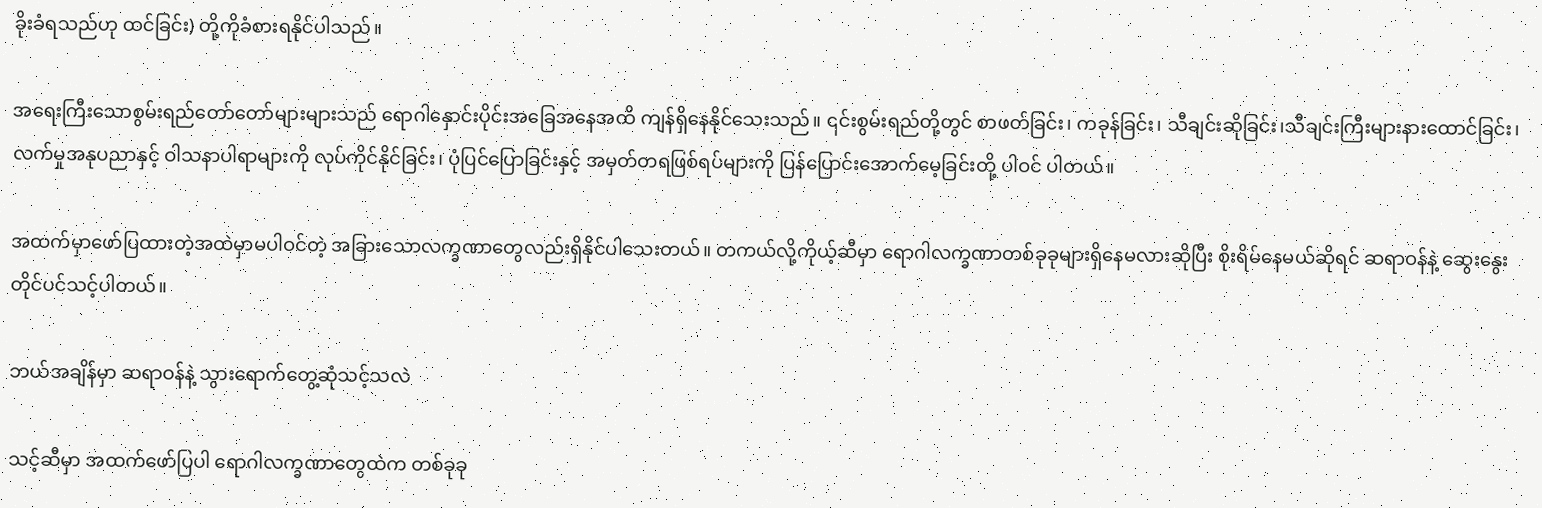ခိုးခံရသည်ဟု ထင်ခြင်း) တို့ကိုခံစားရနိုင်ပါသည်။

အရေးကြီးသောစွမ်းရည်တော်တော်များများသည် ရောဂါနှောင်းပိုင်းအခြေအနေအထိ ကျန်ရှိနေနိုင်သေးသည်။ ၎င်းစွမ်းရည်တို့တွင် စာဖတ်ခြင်း၊ ကခုန်ခြင်း၊ သီချင်းဆိုခြင်း၊သီချင်းကြီးများနားထောင်ခြင်း၊ လက်မှုအနုပညာနှင့် ဝါသနာပါရာများကို လုပ်ကိုင်နိုင်ခြင်း၊ ပုံပြင်ပြောခြင်းနှင့် အမှတ်တရဖြစ်ရပ်များကို ပြန်ပြောင်းအောက်မေ့ခြင်းတို့ ပါဝင် ပါတယ်။

အထက်မှာဖော်ပြထားတဲ့အထဲမှာမပါဝင်တဲ့ အခြားသောလက္ခဏာတွေလည်းရှိနိုင်ပါသေးတယ်။ တကယ်လို့ကိုယ့်ဆီမှာ ရောဂါလက္ခဏာတစ်ခုခုများရှိနေမလားဆိုပြီး စိုးရိမ်နေမယ်ဆိုရင် ဆရာဝန်နဲ့ ဆွေးနွေးတိုင်ပင်သင့်ပါတယ်။

ဘယ်အချိန်မှာ ဆရာဝန်နဲ့ သွားရောက်တွေ့ဆုံသင့်သလဲ

သင့်ဆီမှာ အထက်ဖော်ပြပါ ရောဂါလက္ခဏာတွေထဲက တစ်ခုခု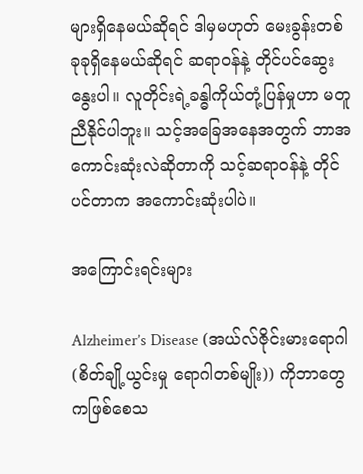များရှိနေမယ်ဆိုရင် ဒါမှမဟုတ် မေးခွန်းတစ်ခုခုရှိနေမယ်ဆိုရင် ဆရာဝန်နဲ့ တိုင်ပင်ဆွေးနွေးပါ။ လူတိုင်းရဲ့ခန္ဓါကိုယ်တုံ့ပြန်မှုဟာ မတူညီနိုင်ပါဘူး။ သင့်အခြေအနေအတွက် ဘာအကောင်းဆုံးလဲဆိုတာကို သင့်ဆရာဝန်နဲ့ တိုင်ပင်တာက အကောင်းဆုံးပါပဲ။

အကြောင်းရင်းများ

Alzheimer’s Disease (အယ်လ်ဇိုင်းမားရောဂါ(စိတ်ချို့ယွင်းမှု ရောဂါတစ်မျိုး)) ကိုဘာတွေကဖြစ်စေသ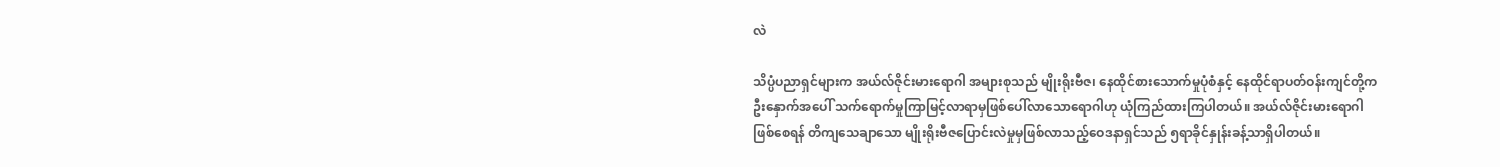လဲ

သိပ္ပံပညာရှင်များက အယ်လ်ဇိုင်းမားရောဂါ အများစုသည် မျိုးရိုးဗီဇ၊ နေထိုင်စားသောက်မှုပုံစံနှင့် နေထိုင်ရာပတ်ဝန်းကျင်တို့က ဦးနှောက်အပေါ် သက်ရောက်မှုကြာမြင့်လာရာမှဖြစ်ပေါ်လာသောရောဂါဟု ယုံကြည်ထားကြပါတယ်။ အယ်လ်ဇိုင်းမားရောဂါဖြစ်စေရန် တိကျသေချာသော မျိုးရိုးဗီဇပြောင်းလဲမှုမှဖြစ်လာသည့်ဝေဒနာရှင်သည် ၅ရာခိုင်နှုန်းခန့်သာရှိပါတယ်။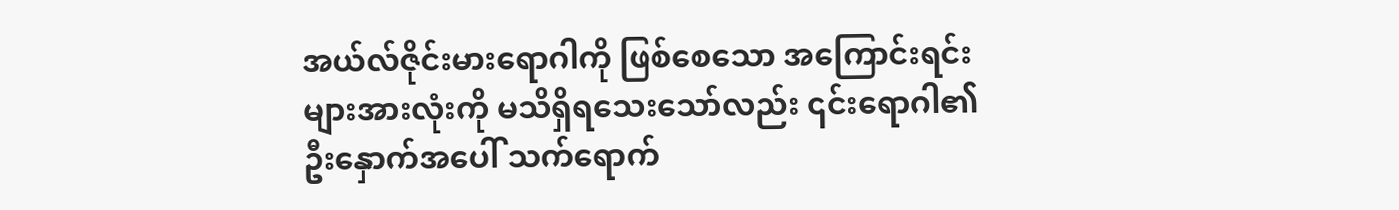အယ်လ်ဇိုင်းမားရောဂါကို ဖြစ်စေသော အကြောင်းရင်းများအားလုံးကို မသိရှိရသေးသော်လည်း ၎င်းရောဂါ၏ ဦးနှောက်အပေါ် သက်ရောက်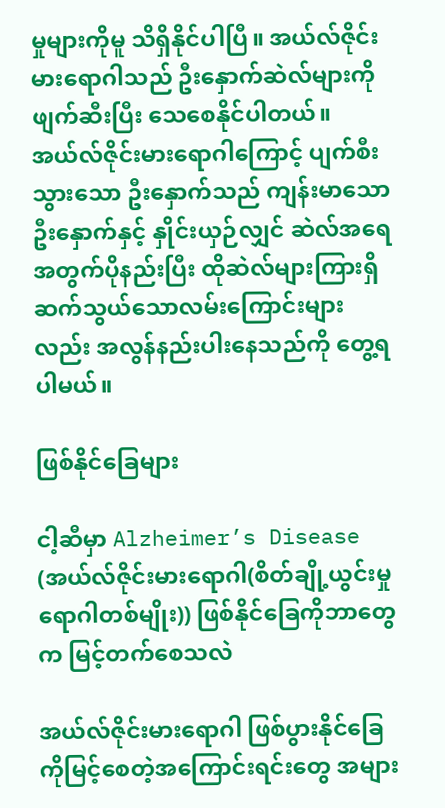မှုများကိုမူ သိရှိနိုင်ပါပြီ။ အယ်လ်ဇိုင်းမားရောဂါသည် ဦးနှောက်ဆဲလ်များကို ဖျက်ဆီးပြီး သေစေနိုင်ပါတယ်။ အယ်လ်ဇိုင်းမားရောဂါကြောင့် ပျက်စီးသွားသော ဦးနှောက်သည် ကျန်းမာသော ဦးနှောက်နှင့် နှိုင်းယှဉ်လျှင် ဆဲလ်အရေအတွက်ပိုနည်းပြီး ထိုဆဲလ်များကြားရှိ ဆက်သွယ်သောလမ်းကြောင်းများလည်း အလွန်နည်းပါးနေသည်ကို တွေ့ရပါမယ်။

ဖြစ်နိုင်ခြေများ

ငါ့ဆီမှာ Alzheimer’s Disease (အယ်လ်ဇိုင်းမားရောဂါ(စိတ်ချို့ယွင်းမှု ရောဂါတစ်မျိုး)) ဖြစ်နိုင်ခြေကိုဘာတွေက မြင့်တက်စေသလဲ

အယ်လ်ဇိုင်းမားရောဂါ ဖြစ်ပွားနိုင်ခြေကိုမြင့်စေတဲ့အကြောင်းရင်းတွေ အများ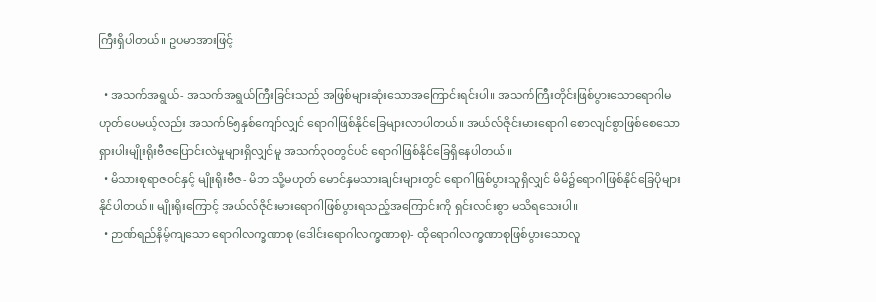ကြီးရှိပါတယ်။ ဥပမာအားဖြင့်

  • အသက်အရွယ်- အသက်အရွယ်ကြီးခြင်းသည် အဖြစ်များဆုံးသောအကြောင်းရင်းပါ။ အသက်ကြီးတိုင်းဖြစ်ပွားသောရောဂါမဟုတ်ပေမယ့်လည်း အသက်၆၅နှစ်ကျော်လျှင် ရောဂါဖြစ်နိုင်ခြေများလာပါတယ်။ အယ်လ်ဇိုင်းမားရောဂါ စောလျင်စွာဖြစ်စေသော ရှားပါးမျိုးရိုးဗီဇပြောင်းလဲမှုများရှိလျှင်မူ အသက်၃၀တွင်ပင် ရောဂါဖြစ်နိုင်ခြေရှိနေပါတယ်။
  • မိသားစုရာဇဝင်နှင့် မျိုးရိုးဗီဇ- မိဘ သို့မဟုတ် မောင်နှမသားချင်းများတွင် ရောဂါဖြစ်ပွားသူရှိလျှင် မိမိ၌ရောဂါဖြစ်နိုင်ခြေပိုများနိုင်ပါတယ်။ မျိုးရိုးကြောင့် အယ်လ်ဇိုင်းမားရောဂါဖြစ်ပွားရသည့်အကြောင်းကို ရှင်းလင်းစွာ မသိရသေးပါ။
  • ဉာဏ်ရည်နိမ့်ကျသော ရောဂါလက္ခဏာစု (ဒေါင်းရောဂါလက္ခဏာစု)- ထိုရောဂါလက္ခဏာစုဖြစ်ပွားသောလူ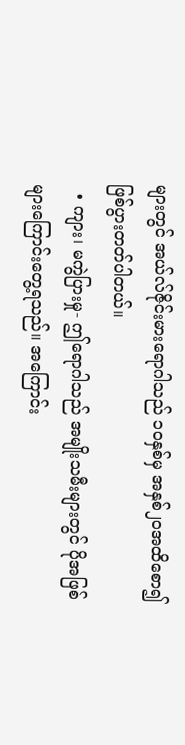များတွင် အယ်လ်ဇိုင်းမားရောဂါသည် ၁၀နှစ်မှ အနှစ်၂၀အထိစော၍ ဖြစ်ပွားတတ်ပါတယ်။
  • ကျား၊ မကွဲပြားမှု- ဤရောဂါသည် အမျိုးသမီးများတွင် ပိုအဖြစ်များကြောင်းတွေ့ရသည်။ အကြောင်း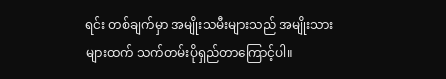ရင်း တစ်ချက်မှာ အမျိုးသမီးများသည် အမျိုးသားများထက် သက်တမ်းပိုရှည်တာကြောင့်ပါ။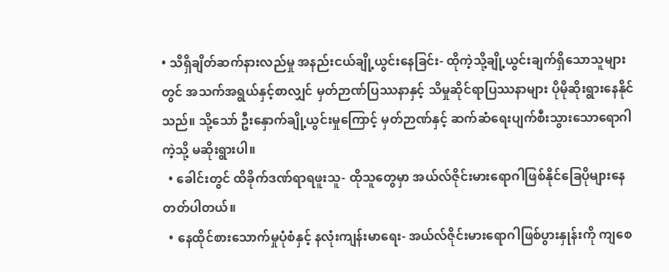• သိရှိချိတ်ဆက်နားလည်မှု အနည်းငယ်ချို့ယွင်းနေခြင်း- ထိုကဲ့သို့ချို့ယွင်းချက်ရှိသောသူများတွင် အသက်အရွယ်နှင့်စာလျှင် မှတ်ဉာဏ်ပြဿနာနှင့် သိမှုဆိုင်ရာပြဿနာများ ပိုမိုဆိုးရွားနေနိုင်သည်။ သို့သော် ဦးနှောက်ချို့ယွင်းမှုကြောင့် မှတ်ဉာဏ်နှင့် ဆက်ဆံရေးပျက်စီးသွားသောရောဂါကဲ့သို့ မဆိုးရွားပါ။
  • ခေါင်းတွင် ထိခိုက်ဒဏ်ရာရဖူးသူ- ထိုသူတွေမှာ အယ်လ်ဇိုင်းမားရောဂါဖြစ်နိုင်ခြေပိုများနေတတ်ပါတယ်။
  • နေထိုင်စားသောက်မှုပုံစံနှင့် နလုံးကျန်းမာရေး- အယ်လ်ဇိုင်းမားရောဂါဖြစ်ပွားနှုန်းကို ကျစေ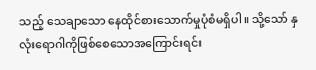သည့် သေချာသော နေထိုင်စားသောက်မှုပုံစံမရှိပါ။ သို့သော် နှလုံးရောဂါကိုဖြစ်စေသောအကြောင်းရင်း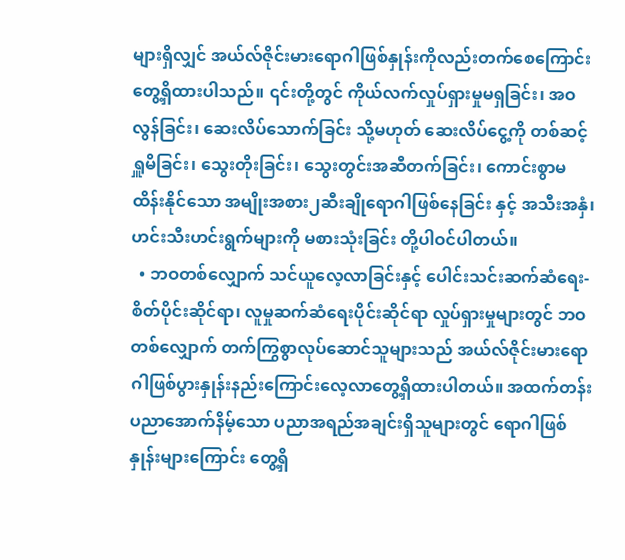များရှိလျှင် အယ်လ်ဇိုင်းမားရောဂါဖြစ်နှုန်းကိုလည်းတက်စေကြောင်း တွေ့ရှိထားပါသည်။ ၎င်းတို့တွင် ကိုယ်လက်လှုပ်ရှားမှုမရှခြင်း၊ အဝလွန်ခြင်း၊ ဆေးလိပ်သောက်ခြင်း သို့မဟုတ် ဆေးလိပ်ငွေ့ကို တစ်ဆင့်ရှူမိခြင်း၊ သွေးတိုးခြင်း၊ သွေးတွင်းအဆီတက်ခြင်း၊ ကောင်းစွာမထိန်းနိုင်သော အမျိုးအစား၂ဆီးချိုရောဂါဖြစ်နေခြင်း နှင့် အသီးအနှံ၊ ဟင်းသီးဟင်းရွက်များကို မစားသုံးခြင်း တို့ပါဝင်ပါတယ်။
  • ဘဝတစ်လျှောက် သင်ယူလေ့လာခြင်းနှင့် ပေါင်းသင်းဆက်ဆံရေး- စိတ်ပိုင်းဆိုင်ရာ၊ လူမှုဆက်ဆံရေးပိုင်းဆိုင်ရာ လှုပ်ရှားမှုများတွင် ဘဝတစ်လျှောက် တက်ကြွစွာလုပ်ဆောင်သူများသည် အယ်လ်ဇိုင်းမားရောဂါဖြစ်ပွားနှုန်းနည်းကြောင်းလေ့လာတွေ့ရှိထားပါတယ်။ အထက်တန်းပညာအောက်နိမ့်သော ပညာအရည်အချင်းရှိသူများတွင် ရောဂါဖြစ်နှုန်းများကြောင်း တွေ့ရှိ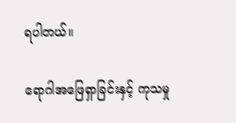ရပါတယ်။

ရောဂါအဖြေရှာခြင်းနှင့် ကုသမှု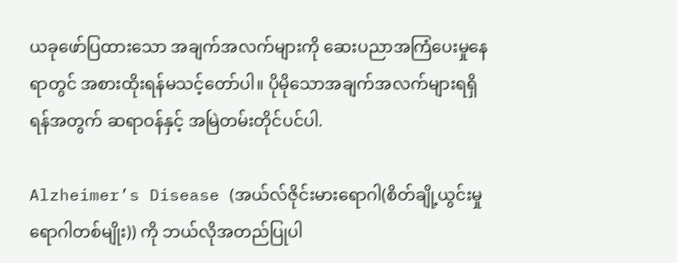ယခုဖော်ပြထားသော အချက်အလက်များကို ဆေးပညာအကြံပေးမှုနေရာတွင် အစားထိုးရန်မသင့်တော်ပါ။ ပိုမိုသောအချက်အလက်များရရှိရန်အတွက် ဆရာဝန်နှင့် အမြဲတမ်းတိုင်ပင်ပါ.

Alzheimer’s Disease (အယ်လ်ဇိုင်းမားရောဂါ(စိတ်ချို့ယွင်းမှု ရောဂါတစ်မျိုး)) ကို ဘယ်လိုအတည်ပြုပါ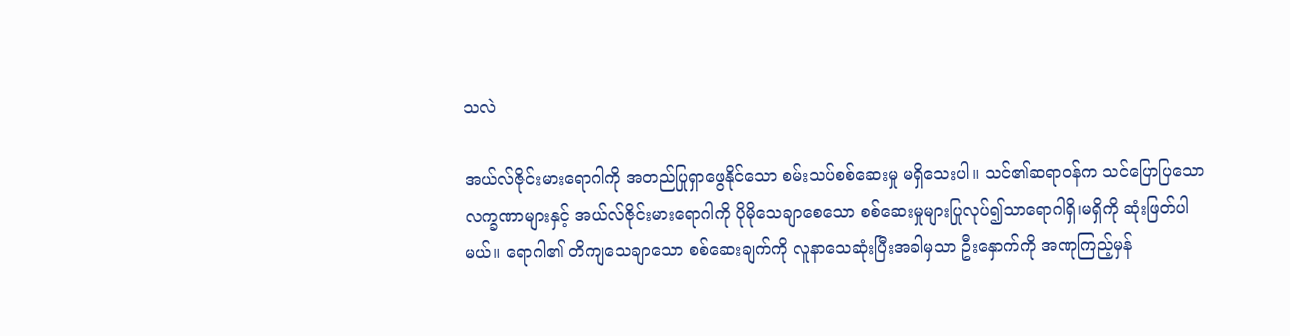သလဲ

အယ်လ်ဇိုင်းမားရောဂါကို အတည်ပြုရှာဖွေနိုင်သော စမ်းသပ်စစ်ဆေးမှု မရှိသေးပါ။ သင်၏ဆရာဝန်က သင်ပြောပြသော လက္ခဏာများနှင့် အယ်လ်ဇိုင်းမားရောဂါကို ပိုမိုသေချာစေသော စစ်ဆေးမှုများပြုလုပ်၍သာရောဂါရှိ၊မရှိကို ဆုံးဖြတ်ပါမယ်။ ရောဂါ၏ တိကျသေချာသော စစ်ဆေးချက်ကို လူနာသေဆုံးပြီးအခါမှသာ ဦးနှောက်ကို အဏုကြည့်မှန်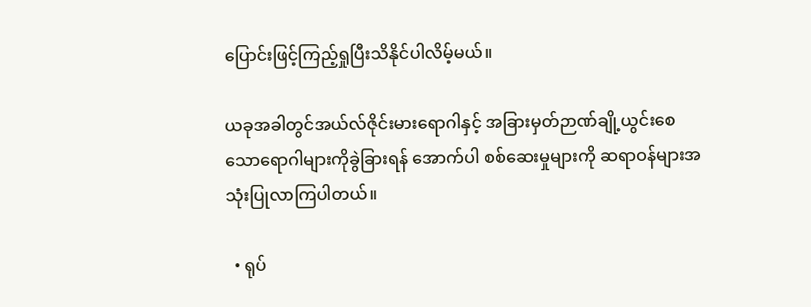ပြောင်းဖြင့်ကြည့်ရှုပြီးသိနိုင်ပါလိမ့်မယ်။

ယခုအခါတွင်အယ်လ်ဇိုင်းမားရောဂါနှင့် အခြားမှတ်ဉာဏ်ချို့ယွင်းစေသောရောဂါများကိုခွဲခြားရန် အောက်ပါ စစ်ဆေးမှုများကို ဆရာဝန်များအသုံးပြုလာကြပါတယ်။

  • ရုပ်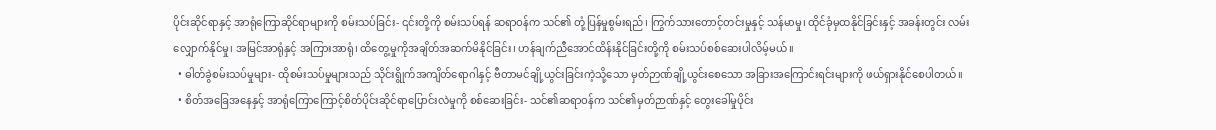ပိုင်းဆိုင်ရာနှင့် အာရုံကြောဆိုင်ရာများကို စမ်းသပ်ခြင်း- ၎င်းတို့ကို စမ်းသပ်ရန် ဆရာဝန်က သင်၏ တုံ့ပြန်မှုစွမ်းရည်၊ ကြွက်သားတောင့်တင်းမှုနှင့် သန်မာမှု၊ ထိုင်ခုံမှထနိုင်ခြင်းနှင့် အခန်းတွင်း လမ်းလျှောက်နိုင်မှု၊ အမြင်အာရုံနှင့် အကြားအာရုံ၊ ထိတွေ့မှုကိုအချိတ်အဆက်မိနိုင်ခြင်း၊ ဟန်ချက်ညီအောင်ထိန်းနိုင်ခြင်းတို့ကို စမ်းသပ်စစ်ဆေးပါလိမ့်မယ်။
  • ဓါတ်ခွဲစမ်းသပ်မှုများ- ထိုစမ်းသပ်မှုများသည် သိုင်းရွိုက်အကျိတ်ရောဂါနှင့် ဗီတာမင်ချို့ယွင်းခြင်းကဲ့သို့သော မှတ်ဉာဏ်ချို့ယွင်းစေသော အခြားအကြောင်းရင်းများကို ဖယ်ရှားနိုင်စေပါတယ်။
  • စိတ်အခြေအနေနှင့် အာရုံကြောကြောင့်စိတ်ပိုင်းဆိုင်ရာပြောင်းလဲမှုကို စစ်ဆေးခြင်း- သင်၏ဆရာဝန်က သင်၏မှတ်ဉာဏ်နှင့် တွေးခေါ်မှုပိုင်း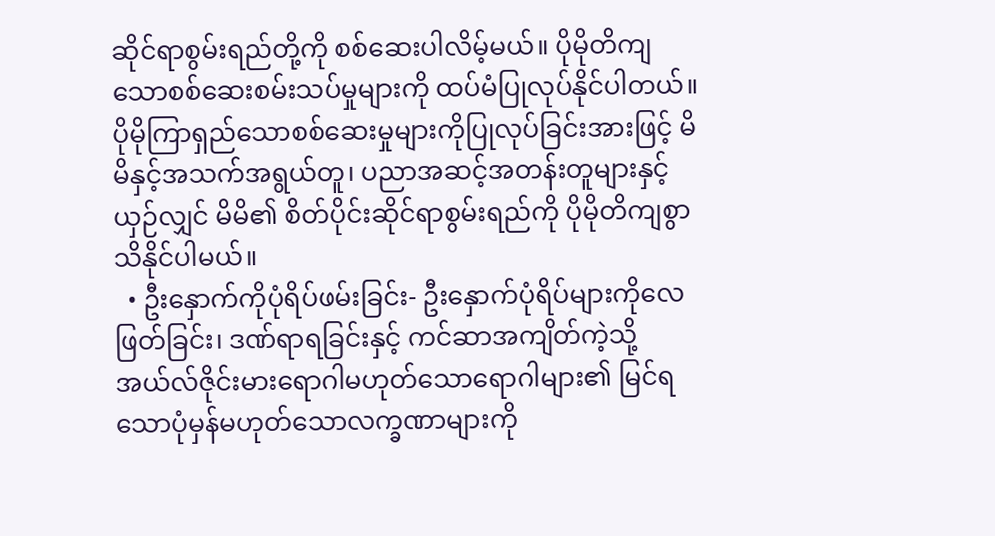ဆိုင်ရာစွမ်းရည်တို့ကို စစ်ဆေးပါလိမ့်မယ်။ ပိုမိုတိကျသောစစ်ဆေးစမ်းသပ်မှုများကို ထပ်မံပြုလုပ်နိုင်ပါတယ်။ ပိုမိုကြာရှည်သောစစ်ဆေးမှုများကိုပြုလုပ်ခြင်းအားဖြင့် မိမိနှင့်အသက်အရွယ်တူ၊ ပညာအဆင့်အတန်းတူများနှင့်ယှဉ်လျှင် မိမိ၏ စိတ်ပိုင်းဆိုင်ရာစွမ်းရည်ကို ပိုမိုတိကျစွာသိနိုင်ပါမယ်။
  • ဦးနှောက်ကိုပုံရိပ်ဖမ်းခြင်း- ဦးနှောက်ပုံရိပ်များကိုလေဖြတ်ခြင်း၊ ဒဏ်ရာရခြင်းနှင့် ကင်ဆာအကျိတ်ကဲ့သို့ အယ်လ်ဇိုင်းမားရောဂါမဟုတ်သောရောဂါများ၏ မြင်ရသောပုံမှန်မဟုတ်သောလက္ခဏာများကို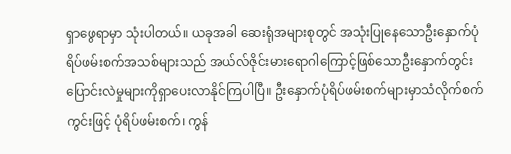ရှာဖွေရာမှာ သုံးပါတယ်။ ယခုအခါ ဆေးရုံအများစုတွင် အသုံးပြုနေသောဦးနှောက်ပုံရိပ်ဖမ်းစက်အသစ်များသည် အယ်လ်ဇိုင်းမားရောဂါကြောင့်ဖြစ်သောဦးနှောက်တွင်းပြောင်းလဲမှုများကိုရှာပေးလာနိုင်ကြပါပြီ။ ဦးနှောက်ပုံရိပ်ဖမ်းစက်များမှာသံလိုက်စက်ကွင်းဖြင့် ပုံရိပ်ဖမ်းစက်၊ ကွန်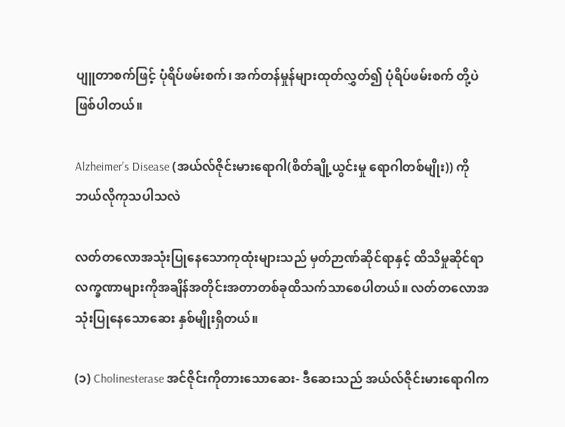ပျူတာစက်ဖြင့် ပုံရိပ်ဖမ်းစက်၊ အက်တန်မှုန်များထုတ်လွှတ်၍ ပုံရိပ်ဖမ်းစက် တို့ပဲဖြစ်ပါတယ်။

Alzheimer’s Disease (အယ်လ်ဇိုင်းမားရောဂါ(စိတ်ချို့ယွင်းမှု ရောဂါတစ်မျိုး)) ကို ဘယ်လိုကုသပါသလဲ

လတ်တလောအသုံးပြုနေသောကုထုံးများသည် မှတ်ဉာဏ်ဆိုင်ရာနှင့် ထိသိမှုဆိုင်ရာလက္ခဏာများကိုအချိန်အတိုင်းအတာတစ်ခုထိသက်သာစေပါတယ်။ လတ်တလောအသုံးပြုနေသောဆေး နှစ်မျိုးရှိတယ်။

(၁) Cholinesterase အင်ဇိုင်းကိုတားသောဆေး- ဒီဆေးသည် အယ်လ်ဇိုင်းမားရောဂါက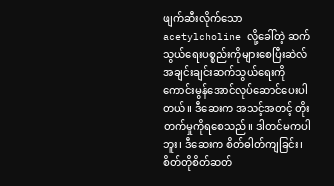ဖျက်ဆီးလိုက်သော acetylcholine လို့ခေါ်တဲ့ ဆက်သွယ်ရေးပစ္စည်းကိုများစေပြီးဆဲလ်အချင်းချင်းဆက်သွယ်ရေးကိုကောင်းမွန်အောင်လုပ်ဆောင်ပေးပါတယ်။ ဒီဆေးက အသင့်အတင့် တိုးတက်မှုကိုရစေသည်။ ဒါတင်မကပါဘူး၊ ဒီဆေးက စိတ်ဓါတ်ကျခြင်း၊ စိတ်တိုစိတ်ဆတ်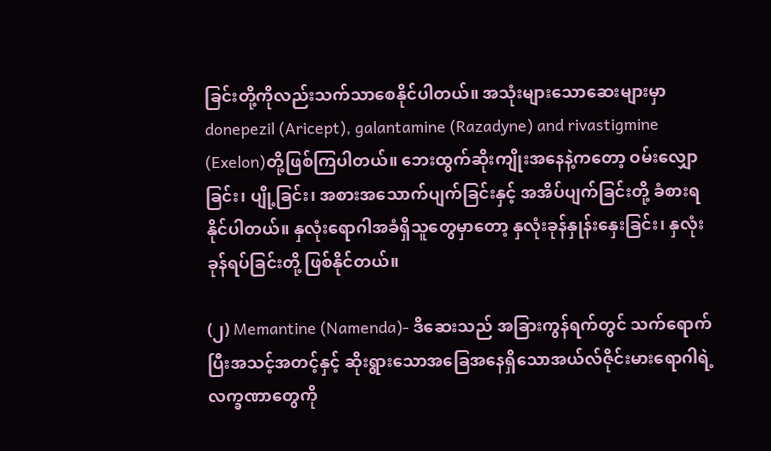ခြင်းတို့ကိုလည်းသက်သာစေနိုင်ပါတယ်။ အသုံးများသောဆေးများမှာdonepezil (Aricept), galantamine (Razadyne) and rivastigmine (Exelon)တို့ဖြစ်ကြပါတယ်။ ဘေးထွက်ဆိုးကျိုးအနေနဲ့ကတော့ ဝမ်းလျှောခြင်း၊ ပျို့ခြင်း၊ အစားအသောက်ပျက်ခြင်းနှင့် အအိပ်ပျက်ခြင်းတို့ ခံစားရနိုင်ပါတယ်။ နှလုံးရောဂါအခံရှိသူတွေမှာတော့ နှလုံးခုန်နှုန်းနှေးခြင်း၊ နှလုံးခုန်ရပ်ခြင်းတို့ ဖြစ်နိုင်တယ်။

(၂) Memantine (Namenda)- ဒိဆေးသည် အခြားကွန်ရက်တွင် သက်ရောက်ပြီးအသင့်အတင့်နှင့် ဆိုးရွားသောအခြေအနေရှိသောအယ်လ်ဇိုင်းမားရောဂါရဲ့ လက္ခဏာတွေကို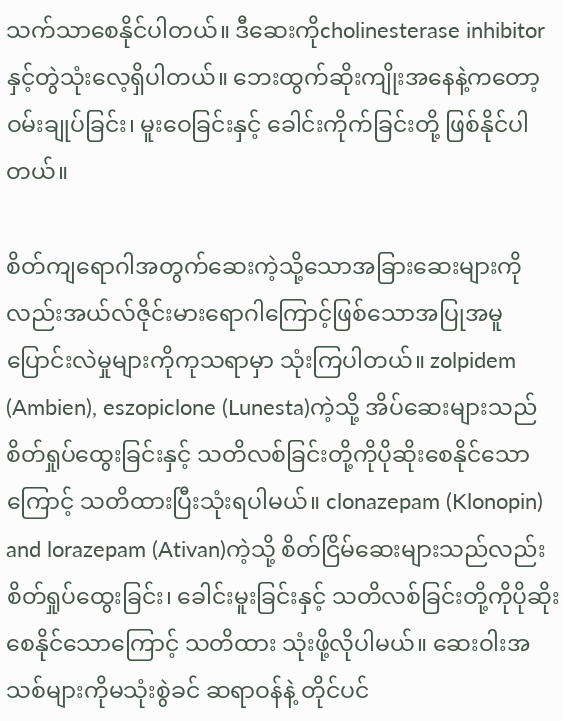သက်သာစေနိုင်ပါတယ်။ ဒီဆေးကိုcholinesterase inhibitorနှင့်တွဲသုံးလေ့ရှိပါတယ်။ ဘေးထွက်ဆိုးကျိုးအနေနဲ့ကတော့ ဝမ်းချုပ်ခြင်း၊ မူးဝေခြင်းနှင့် ခေါင်းကိုက်ခြင်းတို့ ဖြစ်နိုင်ပါတယ်။

စိတ်ကျရောဂါအတွက်ဆေးကဲ့သို့သောအခြားဆေးများကိုလည်းအယ်လ်ဇိုင်းမားရောဂါကြောင့်ဖြစ်သောအပြုအမူပြောင်းလဲမှုများကိုကုသရာမှာ သုံးကြပါတယ်။ zolpidem (Ambien), eszopiclone (Lunesta)ကဲ့သို့ အိပ်ဆေးများသည် စိတ်ရှုပ်ထွေးခြင်းနှင့် သတိလစ်ခြင်းတို့ကိုပိုဆိုးစေနိုင်သောကြောင့် သတိထားပြီးသုံးရပါမယ်။ clonazepam (Klonopin) and lorazepam (Ativan)ကဲ့သို့ စိတ်ငြိမ်ဆေးများသည်လည်းစိတ်ရှုပ်ထွေးခြင်း၊ ခေါင်းမူးခြင်းနှင့် သတိလစ်ခြင်းတို့ကိုပိုဆိုးစေနိုင်သောကြောင့် သတိထား သုံးဖို့လိုပါမယ်။ ဆေးဝါးအသစ်များကိုမသုံးစွဲခင် ဆရာဝန်နဲ့ တိုင်ပင်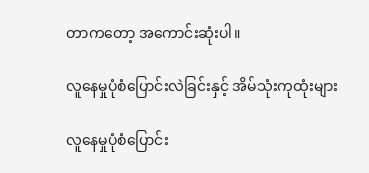တာကတော့ အကောင်းဆုံးပါ။

လူနေမှုပုံစံပြောင်းလဲခြင်းနှင့် အိမ်သုံးကုထုံးများ

လူနေမှုပုံစံပြောင်း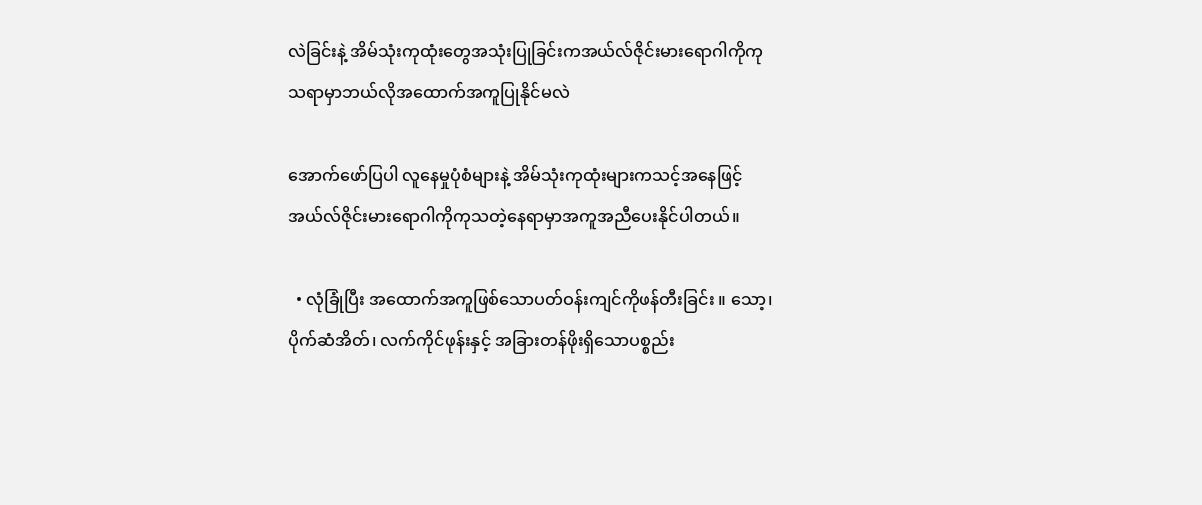လဲခြင်းနဲ့ အိမ်သုံးကုထုံးတွေအသုံးပြုခြင်းကအယ်လ်ဇိုင်းမားရောဂါကိုကုသရာမှာဘယ်လိုအထောက်အကူပြုနိုင်မလဲ

အောက်ဖော်ပြပါ လူနေမှုပုံစံများနဲ့ အိမ်သုံးကုထုံးများကသင့်အနေဖြင့်အယ်လ်ဇိုင်းမားရောဂါကိုကုသတဲ့နေရာမှာအကူအညီပေးနိုင်ပါတယ်။

  • လုံခြုံပြီး အထောက်အကူဖြစ်သောပတ်ဝန်းကျင်ကိုဖန်တီးခြင်း ။ သော့၊ ပိုက်ဆံအိတ်၊ လက်ကိုင်ဖုန်းနှင့် အခြားတန်ဖိုးရှိသောပစ္စည်း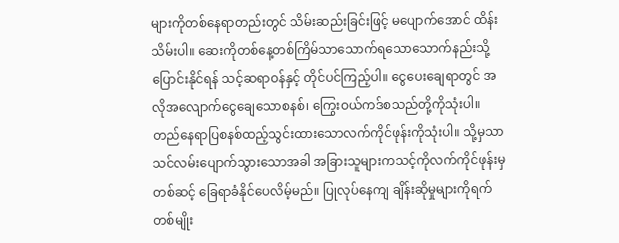များကိုတစ်နေရာတည်းတွင် သိမ်းဆည်းခြင်းဖြင့် မပျောက်အောင် ထိန်းသိမ်းပါ။ ဆေးကိုတစ်နေ့တစ်ကြိမ်သာသောက်ရသောသောက်နည်းသို့ ပြောင်းနိုင်ရန် သင့်ဆရာဝန်နှင့် တိုင်ပင်ကြည့်ပါ။ ငွေပေးချေရာတွင် အလိုအလျောက်ငွေချေသောစနစ်၊ ကြွေးဝယ်ကဒ်စသည်တို့ကိုသုံးပါ။ တည်နေရာပြစနစ်ထည့်သွင်းထားသောလက်ကိုင်ဖုန်းကိုသုံးပါ။ သို့မှသာသင်လမ်းပျောက်သွားသောအခါ အခြားသူများကသင့်ကိုလက်ကိုင်ဖုန်းမှတစ်ဆင့် ခြေရာခံနိုင်ပေလိမ့်မည်။ ပြုလုပ်နေကျ ချိန်းဆိုမှုများကိုရက်တစ်မျိုး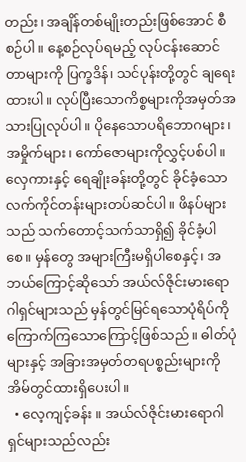တည်း၊ အချိန်တစ်မျိုးတည်းဖြစ်အောင် စီစဉ်ပါ။ နေ့စဉ်လုပ်ရမည့် လုပ်ငန်းဆောင်တာများကို ပြက္ခဒိန်၊ သင်ပုန်းတို့တွင် ချရေးထားပါ။ လုပ်ပြီးသောကိစ္စများကိုအမှတ်အသားပြုလုပ်ပါ။ ပိုနေသောပရိဘောဂများ၊ အမှိုက်များ၊ ကော်ဇောများကိုလွှင့်ပစ်ပါ။ လှေကားနှင့် ရေချိုးခန်းတို့တွင် ခိုင်ခံ့သောလက်ကိုင်တန်းများတပ်ဆင်ပါ။ ဖိနပ်များသည် သက်တောင့်သက်သာရှိ၍ ခိုင်ခံ့ပါစေ။ မှန်တွေ အများကြီးမရှိပါစေနှင့်၊ အဘယ်ကြောင့်ဆိုသော် အယ်လ်ဇိုင်းမားရောဂါရှင်များသည် မှန်တွင်မြင်ရသောပုံရိပ်ကိုကြောက်ကြသောကြောင့်ဖြစ်သည်။ ဓါတ်ပုံများနှင့် အခြားအမှတ်တရပစ္စည်းများကိုအိမ်တွင်ထားရှိပေးပါ။
  • လေ့ကျင့်ခန်း ။ အယ်လ်ဇိုင်းမားရောဂါရှင်များသည်လည်း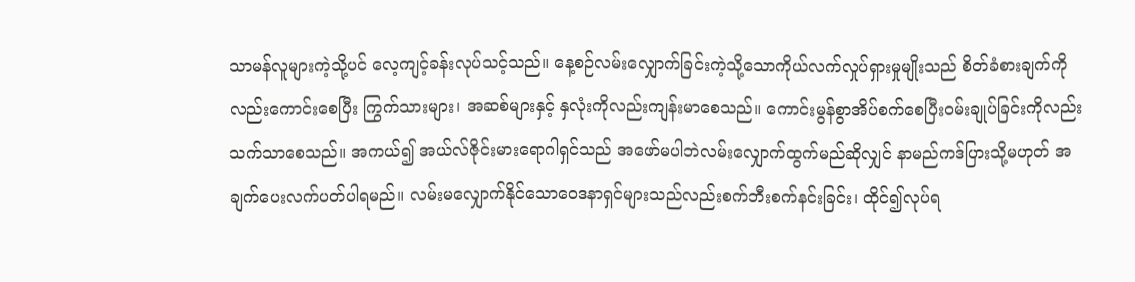သာမန်လူများကဲ့သို့ပင် လေ့ကျင့်ခန်းလုပ်သင့်သည်။ နေ့စဉ်လမ်းလျှောက်ခြင်းကဲ့သို့သောကိုယ်လက်လှုပ်ရှားမှုမျိုးသည် စိတ်ခံစားချက်ကိုလည်းကောင်းစေပြီး ကြွက်သားများ၊ အဆစ်များနှင့် နှလုံးကိုလည်းကျန်းမာစေသည်။ ကောင်းမွန်စွာအိပ်စက်စေပြီးဝမ်းချုပ်ခြင်းကိုလည်းသက်သာစေသည်။ အကယ်၍ အယ်လ်ဇိုင်းမားရောဂါရှင်သည် အဖော်မပါဘဲလမ်းလျှောက်ထွက်မည်ဆိုလျှင် နာမည်ကဒ်ပြားသို့မဟုတ် အချက်ပေးလက်ပတ်ပါရမည်။ လမ်းမလျှောက်နိုင်သောဝေဒနာရှင်များသည်လည်းစက်ဘီးစက်နင်းခြင်း၊ ထိုင်၍လုပ်ရ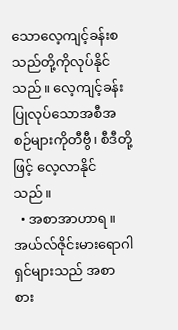သောလေ့ကျင့်ခန်းစသည်တို့ကိုလုပ်နိုင်သည်။ လေ့ကျင့်ခန်းပြုလုပ်သောအစီအစဉ်များကိုတီဗွီ၊ စီဒီတို့ဖြင့် လေ့လာနိုင်သည်။
  • အစာအာဟာရ ။ အယ်လ်ဇိုင်းမားရောဂါရှင်များသည် အစာစား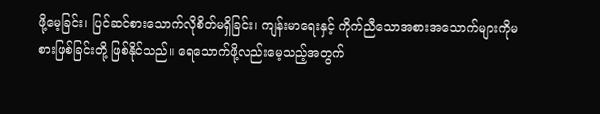ဖို့မေ့ခြင်း၊ ပြင်ဆင်စားသောက်လိုစိတ်မရှိခြင်း၊ ကျန်းမာရေးနှင့် ကိုက်ညီသောအစားအသောက်များကိုမစားဖြစ်ခြင်းတို့ ဖြစ်နိုင်သည်။ ရေသောက်ဖို့လည်းမေ့သည့်အတွက်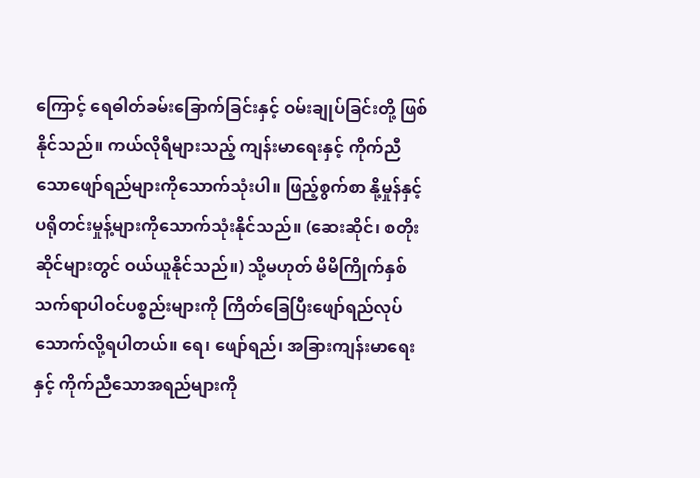ကြောင့် ရေဓါတ်ခမ်းခြောက်ခြင်းနှင့် ဝမ်းချုပ်ခြင်းတို့ ဖြစ်နိုင်သည်။ ကယ်လိုရီများသည့် ကျန်းမာရေးနှင့် ကိုက်ညီသောဖျော်ရည်များကိုသောက်သုံးပါ။ ဖြည့်စွက်စာ နို့မှုန်နှင့် ပရိုတင်းမှုန့်များကိုသောက်သုံးနိုင်သည်။ (ဆေးဆိုင်၊ စတိုးဆိုင်များတွင် ဝယ်ယူနိုင်သည်။) သို့မဟုတ် မိမိကြိုက်နှစ်သက်ရာပါဝင်ပစ္စည်းများကို ကြိတ်ခြေပြီးဖျော်ရည်လုပ်သောက်လို့ရပါတယ်။ ရေ၊ ဖျော်ရည်၊ အခြားကျန်းမာရေးနှင့် ကိုက်ညီသောအရည်များကို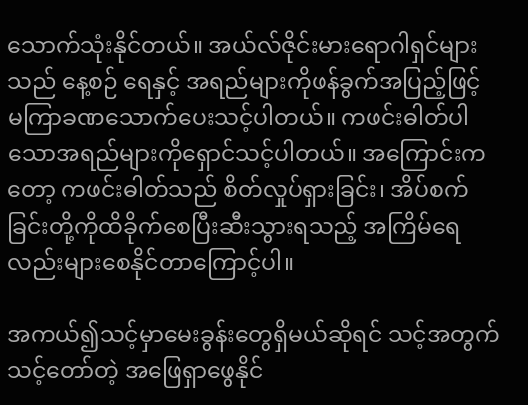သောက်သုံးနိုင်တယ်။ အယ်လ်ဇိုင်းမားရောဂါရှင်များသည် နေ့စဉ် ရေနှင့် အရည်များကိုဖန်ခွက်အပြည့်ဖြင့် မကြာခဏသောက်ပေးသင့်ပါတယ်။ ကဖင်းဓါတ်ပါသောအရည်များကိုရှောင်သင့်ပါတယ်။ အကြောင်းကတော့ ကဖင်းဓါတ်သည် စိတ်လှုပ်ရှားခြင်း၊ အိပ်စက်ခြင်းတို့ကိုထိခိုက်စေပြီးဆီးသွားရသည့် အကြိမ်ရေလည်းများစေနိုင်တာကြောင့်ပါ။

အကယ်၍သင့်မှာမေးခွန်းတွေရှိမယ်ဆိုရင် သင့်အတွက်သင့်တော်တဲ့ အဖြေရှာဖွေနိုင်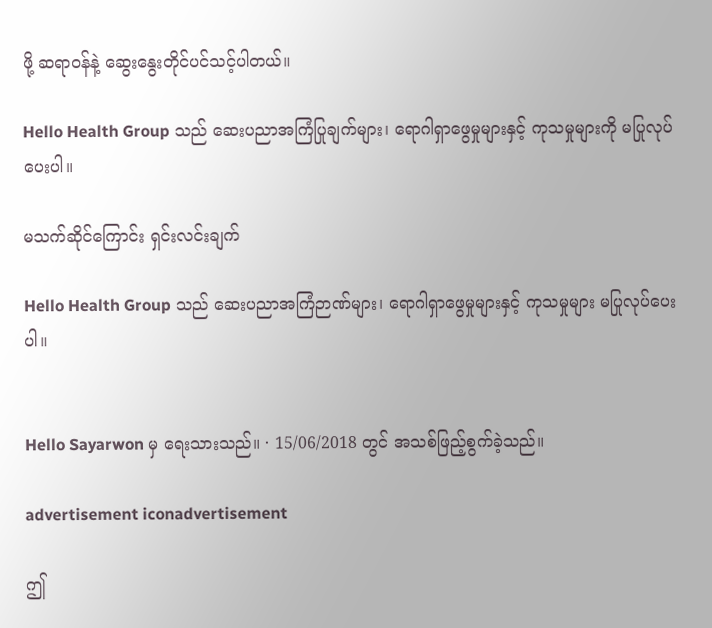ဖို့ ဆရာဝန်နဲ့ ဆွေးနွေးတိုင်ပင်သင့်ပါတယ်။

Hello Health Group သည် ဆေးပညာအကြံပြုချက်များ၊ ရောဂါရှာဖွေမှုများနှင့် ကုသမှုများကို မပြုလုပ်ပေးပါ။

မသက်ဆိုင်ကြောင်း ရှင်းလင်းချက်

Hello Health Group သည် ဆေးပညာအကြံဉာဏ်များ၊ ရောဂါရှာဖွေမှုများနှင့် ကုသမှုများ မပြုလုပ်ပေးပါ။


Hello Sayarwon မှ ရေးသားသည်။ · 15/06/2018 တွင် အသစ်ဖြည့်စွက်ခဲ့သည်။

advertisement iconadvertisement

ဤ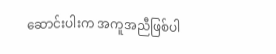ဆောင်းပါးက အကူအညီဖြစ်ပါ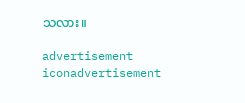သလား။

advertisement iconadvertisement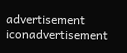advertisement iconadvertisement